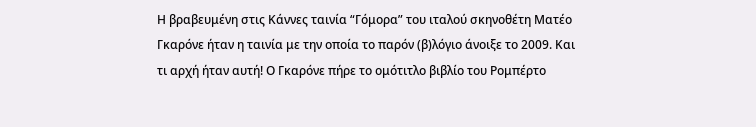Η βραβευμένη στις Κάννες ταινία “Γόμορα” του ιταλού σκηνοθέτη Ματέο Γκαρόνε ήταν η ταινία με την οποία το παρόν (β)λόγιο άνοιξε το 2009. Και τι αρχή ήταν αυτή! Ο Γκαρόνε πήρε το ομότιτλο βιβλίο του Ρομπέρτο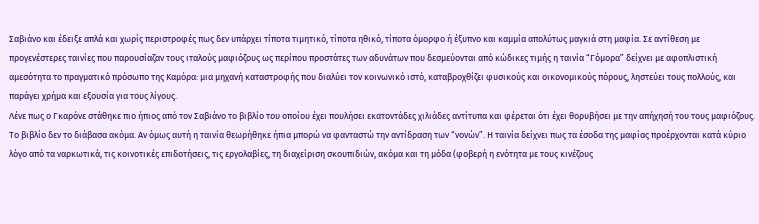Σαβιάνο και έδειξε απλά και χωρίς περιστροφές πως δεν υπάρχει τίποτα τιμητικό, τίποτα ηθικό, τίποτα όμορφο ή έξυπνο και καμμία απολύτως μαγκιά στη μαφία. Σε αντίθεση με προγενέστερες ταινίες που παρουσίαζαν τους ιταλούς μαφιόζους ως περίπου προστάτες των αδυνάτων που δεσμεύονται από κώδικες τιμής η ταινία “Γόμορα” δείχνει με αφοπλιστική αμεσότητα το πραγματικό πρόσωπο της Καμόρα: μια μηχανή καταστροφής που διαλύει τον κοινωνικό ιστό, καταβροχθίζει φυσικούς και οικονομικούς πόρους, ληστεύει τους πολλούς, και παράγει χρήμα και εξουσία για τους λίγους.
Λένε πως ο Γκαρόνε στάθηκε πιο ήπιος από τον Σαβιάνο το βιβλίο του οποίου έχει πουλήσει εκατοντάδες χιλιάδες αντίτυπα και φέρεται ότι έχει θορυβήσει με την απήχησή του τους μαφιόζους. Το βιβλίο δεν το διάβασα ακόμα. Αν όμως αυτή η ταινία θεωρήθηκε ήπια μπορώ να φανταστώ την αντίδραση των “νονών”. Η ταινία δείχνει πως τα έσοδα της μαφίας προέρχονται κατά κύριο λόγο από τα ναρκωτικά, τις κοινοτικές επιδοτήσεις, τις εργολαβίες, τη διαχείριση σκουπιδιών, ακόμα και τη μόδα (φοβερή η ενότητα με τους κινέζους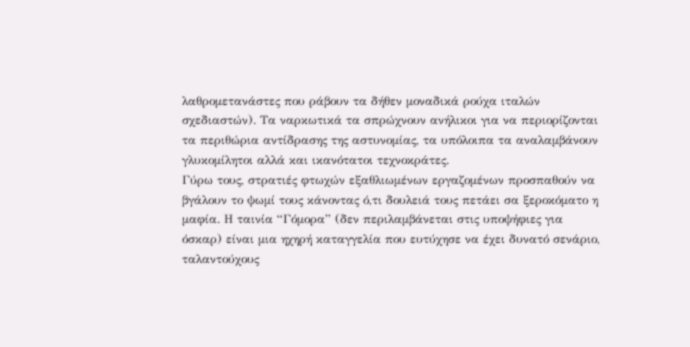λαθρομετανάστες που ράβουν τα δήθεν μοναδικά ρούχα ιταλών σχεδιαστών). Τα ναρκωτικά τα σπρώχνουν ανήλικοι για να περιορίζονται τα περιθώρια αντίδρασης της αστυνομίας, τα υπόλοιπα τα αναλαμβάνουν γλυκομίλητοι αλλά και ικανότατοι τεχνοκράτες.
Γύρω τους, στρατιές φτωχών εξαθλιωμένων εργαζομένων προσπαθούν να βγάλουν το ψωμί τους κάνοντας ό,τι δουλειά τους πετάει σα ξεροκόματο η μαφία. Η ταινία “Γόμορα” (δεν περιλαμβάνεται στις υποψήφιες για όσκαρ) είναι μια ηχηρή καταγγελία που ευτύχησε να έχει δυνατό σενάριο, ταλαντούχους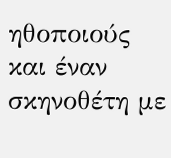ηθοποιούς και έναν σκηνοθέτη με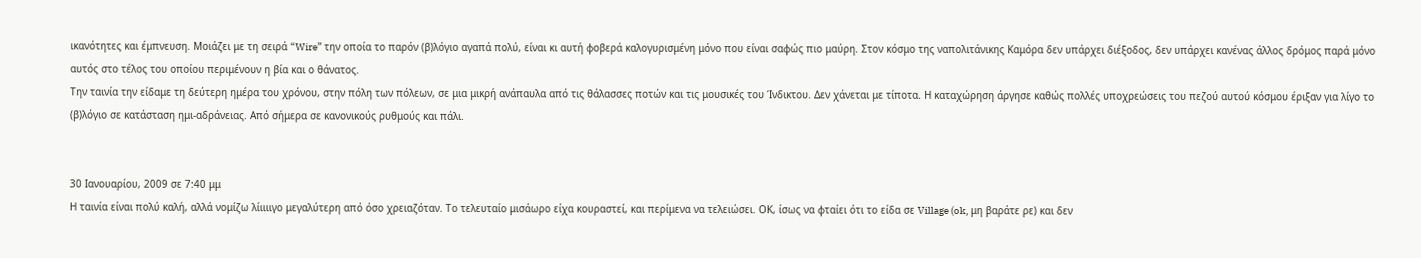ικανότητες και έμπνευση. Μοιάζει με τη σειρά “Wire” την οποία το παρόν (β)λόγιο αγαπά πολύ, είναι κι αυτή φοβερά καλογυρισμένη μόνο που είναι σαφώς πιο μαύρη. Στον κόσμο της ναπολιτάνικης Καμόρα δεν υπάρχει διέξοδος, δεν υπάρχει κανένας άλλος δρόμος παρά μόνο αυτός στο τέλος του οποίου περιμένουν η βία και ο θάνατος.
Την ταινία την είδαμε τη δεύτερη ημέρα του χρόνου, στην πόλη των πόλεων, σε μια μικρή ανάπαυλα από τις θάλασσες ποτών και τις μουσικές του Ίνδικτου. Δεν χάνεται με τίποτα. Η καταχώρηση άργησε καθώς πολλές υποχρεώσεις του πεζού αυτού κόσμου έριξαν για λίγο το (β)λόγιο σε κατάσταση ημι-αδράνειας. Από σήμερα σε κανονικούς ρυθμούς και πάλι.


30 Ιανουαρίου, 2009 σε 7:40 μμ
Η ταινία είναι πολύ καλή, αλλά νομίζω λίιιιιγο μεγαλύτερη από όσο χρειαζόταν. Το τελευταίο μισάωρο είχα κουραστεί, και περίμενα να τελειώσει. ΟΚ, ίσως να φταίει ότι το είδα σε Village (ok, μη βαράτε ρε) και δεν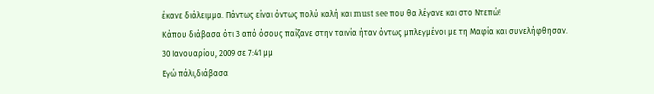έκανε διάλειμμα. Πάντως είναι όντως πολύ καλή και must see που θα λέγανε και στο Ντεπώ!
Κάπου διάβασα ότι 3 από όσους παίζανε στην ταινία ήταν όντως μπλεγμένοι με τη Μαφία και συνελήφθησαν.
30 Ιανουαρίου, 2009 σε 7:41 μμ
Eγώ πάλι,διάβασα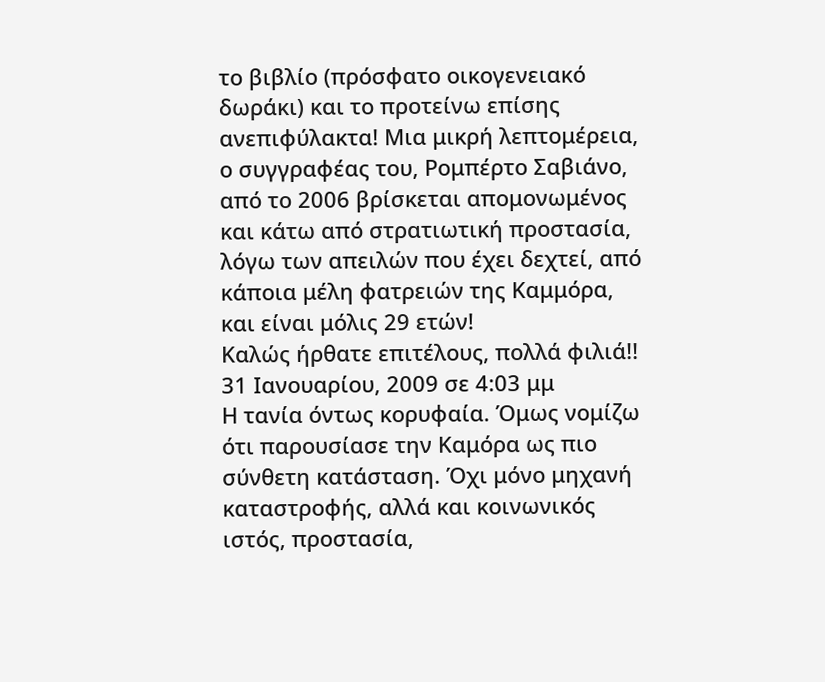το βιβλίο (πρόσφατο οικογενειακό δωράκι) και το προτείνω επίσης ανεπιφύλακτα! Μια μικρή λεπτομέρεια, ο συγγραφέας του, Ρομπέρτο Σαβιάνο, από το 2006 βρίσκεται απομονωμένος και κάτω από στρατιωτική προστασία, λόγω των απειλών που έχει δεχτεί, από κάποια μέλη φατρειών της Καμμόρα, και είναι μόλις 29 ετών!
Καλώς ήρθατε επιτέλους, πολλά φιλιά!!
31 Ιανουαρίου, 2009 σε 4:03 μμ
Η τανία όντως κορυφαία. Όμως νομίζω ότι παρουσίασε την Καμόρα ως πιο σύνθετη κατάσταση. Όχι μόνο μηχανή καταστροφής, αλλά και κοινωνικός ιστός, προστασία,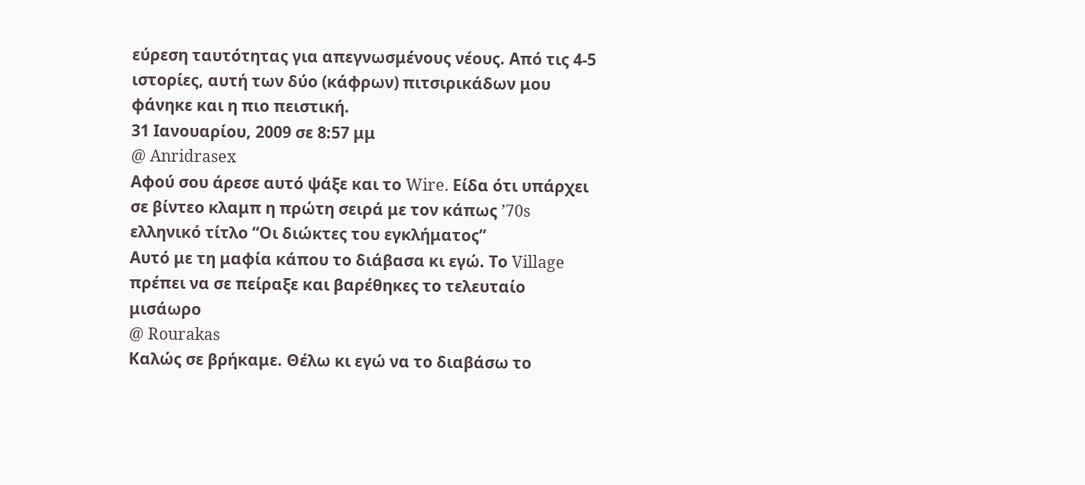εύρεση ταυτότητας για απεγνωσμένους νέους. Από τις 4-5 ιστορίες, αυτή των δύο (κάφρων) πιτσιρικάδων μου φάνηκε και η πιο πειστική.
31 Ιανουαρίου, 2009 σε 8:57 μμ
@ Anridrasex
Αφού σου άρεσε αυτό ψάξε και το Wire. Είδα ότι υπάρχει σε βίντεο κλαμπ η πρώτη σειρά με τον κάπως ’70s ελληνικό τίτλο “Οι διώκτες του εγκλήματος”
Αυτό με τη μαφία κάπου το διάβασα κι εγώ. Το Village πρέπει να σε πείραξε και βαρέθηκες το τελευταίο μισάωρο
@ Rourakas
Καλώς σε βρήκαμε. Θέλω κι εγώ να το διαβάσω το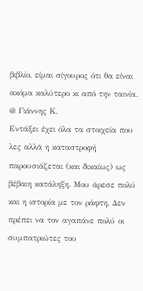βιβλίο, είμαι σίγουρος ότι θα είναι ακόμα καλύτερο κι από την ταινία.
@ Γιάννης Κ.
Εντάξει έχει όλα τα στοιχεία που λες αλλά η καταστροφή παρουσιάζεται (και δικαίως) ως βέβαιη κατάληξη. Μου άρεσε πολύ και η ιστορία με τον ράφτη. Δεν πρέπει να τον αγαπάνε πολύ οι συμπατριώτες του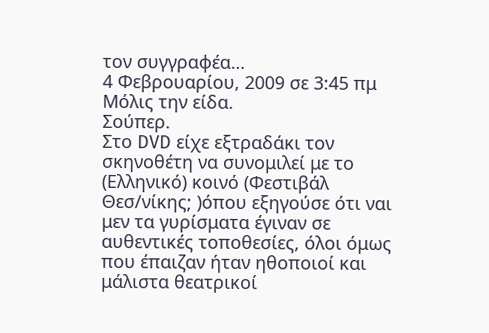τον συγγραφέα…
4 Φεβρουαρίου, 2009 σε 3:45 πμ
Μόλις την είδα.
Σούπερ.
Στο DVD είχε εξτραδάκι τον σκηνοθέτη να συνομιλεί με το (Ελληνικό) κοινό (Φεστιβάλ Θεσ/νίκης; )όπου εξηγούσε ότι ναι μεν τα γυρίσματα έγιναν σε αυθεντικές τοποθεσίες, όλοι όμως που έπαιζαν ήταν ηθοποιοί και μάλιστα θεατρικοί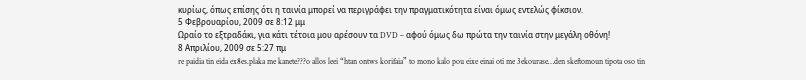κυρίως, όπως επίσης ότι η ταινία μπορεί να περιγράφει την πραγματικότητα είναι όμως εντελώς φίκσιον.
5 Φεβρουαρίου, 2009 σε 8:12 μμ
Ωραίο το εξτραδάκι, για κάτι τέτοια μου αρέσουν τα DVD – αφού όμως δω πρώτα την ταινία στην μεγάλη οθόνη!
8 Απριλίου, 2009 σε 5:27 πμ
re paidia tin eida ex8es.plaka me kanete???o allos leei “htan ontws korifaia” to mono kalo pou eixe einai oti me 3ekourase…den skeftomoun tipota oso tin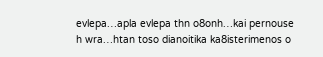evlepa…apla evlepa thn o8onh…kai pernouse h wra…htan toso dianoitika ka8isterimenos o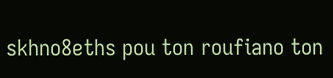skhno8eths pou ton roufiano ton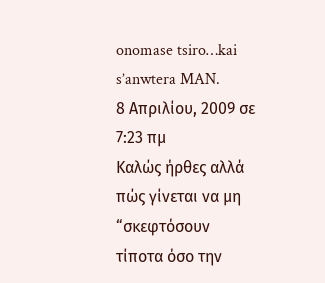onomase tsiro…kai s’anwtera MAN.
8 Απριλίου, 2009 σε 7:23 πμ
Καλώς ήρθες αλλά πώς γίνεται να μη “σκεφτόσουν τίποτα όσο την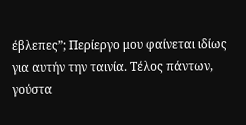έβλεπες”; Περίεργο μου φαίνεται ιδίως για αυτήν την ταινία. Τέλος πάντων, γούστα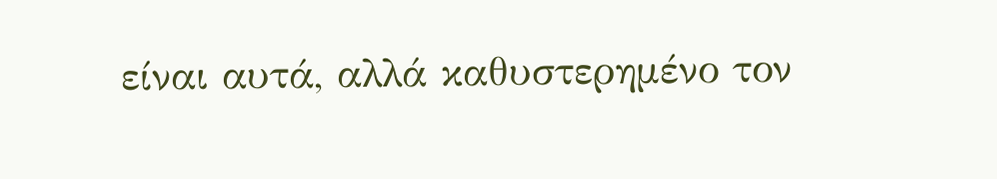είναι αυτά, αλλά καθυστερημένο τον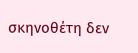σκηνοθέτη δεν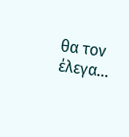θα τον έλεγα…